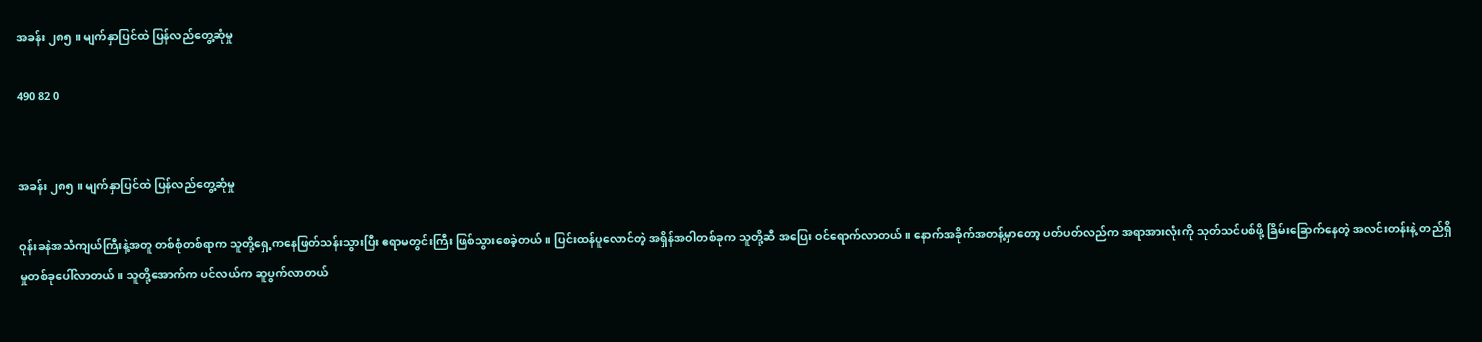အခန်း ၂၈၅ ။ မျက်နှာပြင်ထဲ ပြန်လည်တွေ့ဆုံမှု

490 82 0


အခန်း ၂၈၅ ။ မျက်နှာပြင်ထဲ ပြန်လည်တွေ့ဆုံမှု

ဝုန်းခနဲအသံကျယ်ကြီးနဲ့အတူ တစ်စုံတစ်ရာက သူတို့ရှေ့ကနေဖြတ်သန်းသွားပြီး ဧရာမတွင်းကြီး ဖြစ်သွားစေခဲ့တယ်။ ပြင်းထန်ပူလောင်တဲ့ အရှိန်အဝါတစ်ခုက သူတို့ဆီ အပြေး ဝင်ရောက်လာတယ်။ နောက်အခိုက်အတန့်မှာတော့ ပတ်ပတ်လည်က အရာအားလုံးကို သုတ်သင်ပစ်ဖို့ ခြိမ်းခြောက်နေတဲ့ အလင်းတန်းနဲ့ တည်ရှိမှုတစ်ခုပေါ်လာတယ်။ သူတို့အောက်က ပင်လယ်က ဆူပွက်လာတယ်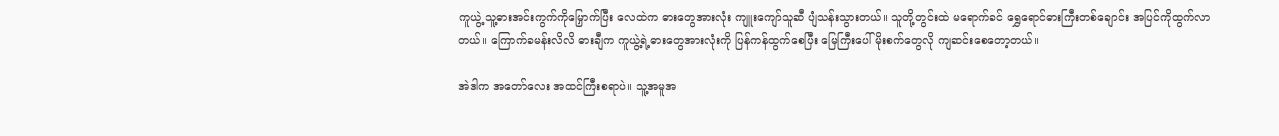ကူယွဲ့ သူ့ဓားအင်းကွက်ကိုမြှောက်ပြီး လေထဲက ဓားတွေအားလုံး ကျူးကျော်သူဆီ ပျံသန်းသွားတယ်။ သူတို့တွင်းထဲ မရောက်ခင် ရွှေရောင်ဓားကြီးတစ်ချောင်း အပြင်ကိုထွက်လာတယ်။ ကြောက်ခမန်းလိလိ ဓားချီက ကူယွဲ့ရဲ့ဓားတွေအားလုံးကို ပြန်ကန်ထွက်စေပြီး မြေကြီးပေါ် မိုးစက်တွေလို ကျဆင်းစေတော့တယ်။

အဲဒါက အတော်လေး အထင်ကြီးစရာပဲ။ သူ့အမူအ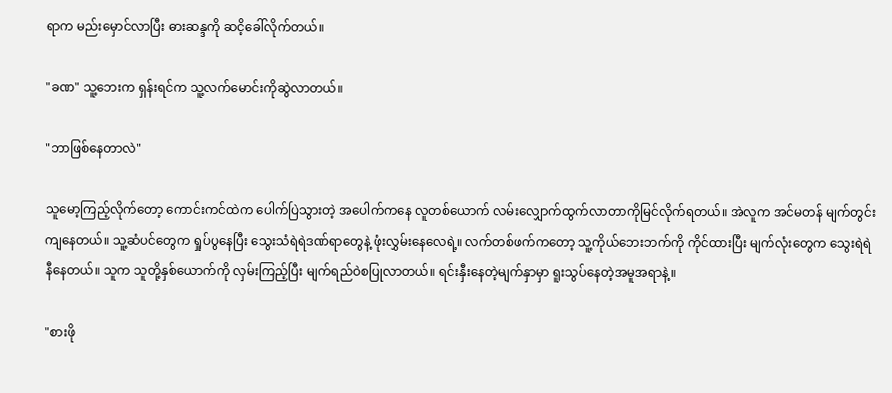ရာက မည်းမှောင်လာပြီး ဓားဆန္ဒကို ဆငိ့ခေါ်လိုက်တယ်။

"ခဏ" သူ့ဘေးက ရှန်းရင်က သူ့လက်မောင်းကိုဆွဲလာတယ်။

"ဘာဖြစ်နေတာလဲ"

သူမော့ကြည့်လိုက်တော့ ကောင်းကင်ထဲက ပေါက်ပြဲသွားတဲ့ အပေါက်ကနေ လူတစ်ယောက် လမ်းလျှောက်ထွက်လာတာကိုမြင်လိုက်ရတယ်။ အဲလူက အင်မတန် မျက်တွင်းကျနေတယ်။ သူ့ဆံပင်တွေက ရှုပ်ပွနေပြီး သွေးသံရဲရဲဒဏ်ရာတွေနဲ့ ဖုံးလွှမ်းနေလေရဲ့။ လက်တစ်ဖက်ကတော့ သူ့ကိုယ်ဘေးဘက်ကို ကိုင်ထားပြီး မျက်လုံးတွေက သွေးရဲရဲနီနေတယ်။ သူက သူတို့နှစ်ယောက်ကို လှမ်းကြည့်ပြီး မျက်ရည်ဝဲစပြုလာတယ်။ ရင်းနှီးနေတဲ့မျက်နှာမှာ ရူးသွပ်နေတဲ့အမူအရာနဲ့။

"စားဖို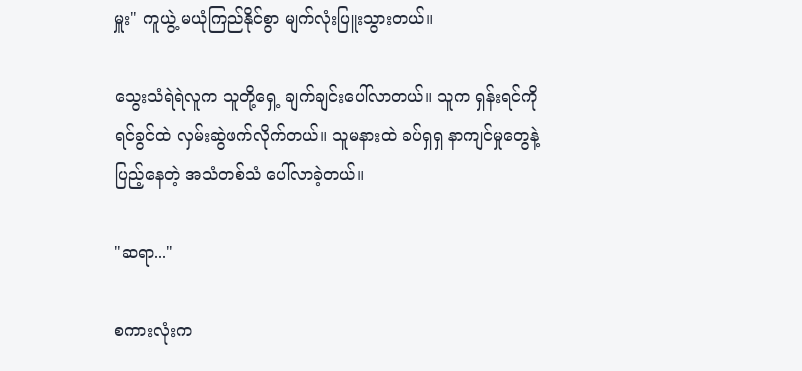မှူး" ကူယွဲ့ မယုံကြည်နိုင်စွာ မျက်လုံးပြူးသွားတယ်။ ‌

သွေးသံရဲရဲလူက သူတို့ရှေ့ ချက်ချင်းပေါ်လာတယ်။ သူက ရှန်းရင်ကို ရင်ခွင်ထဲ လှမ်းဆွဲဖက်လိုက်တယ်။ သူမနားထဲ ခပ်ရှရှ နာကျင်မှုတွေနဲ့ပြည့်နေတဲ့ အသံတစ်သံ ပေါ်လာခဲ့တယ်။

"ဆရာ..."

စကားလုံးက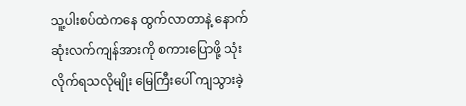သူ့ပါးစပ်ထဲကနေ ထွက်လာတာနဲ့ နောက်ဆုံးလက်ကျန်အားကို စကားပြောဖို့ သုံးလိုက်ရသလိုမျိုး မြေကြီးပေါ် ကျသွားခဲ့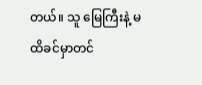တယ်။ သူ မြေကြီးနဲ့ မထိခင်မှာတင်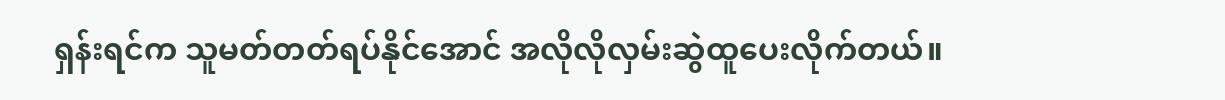ရှန်းရင်က သူမတ်တတ်ရပ်နိုင်အောင် အလိုလိုလှမ်းဆွဲထူပေးလိုက်တယ်။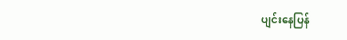ပျင်းနေပြန်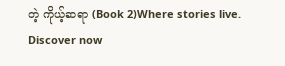တဲ့ ကိုယ့်ဆရာ (Book 2)Where stories live. Discover now